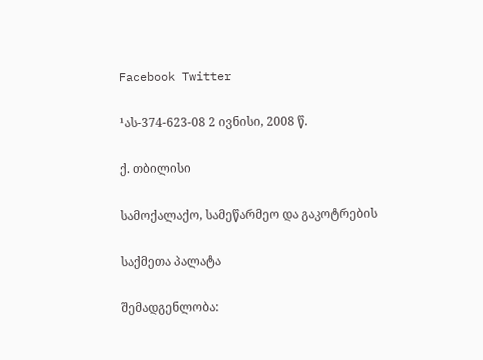Facebook Twitter

¹ას-374-623-08 2 ივნისი, 2008 წ.

ქ. თბილისი

სამოქალაქო, სამეწარმეო და გაკოტრების

საქმეთა პალატა

შემადგენლობა: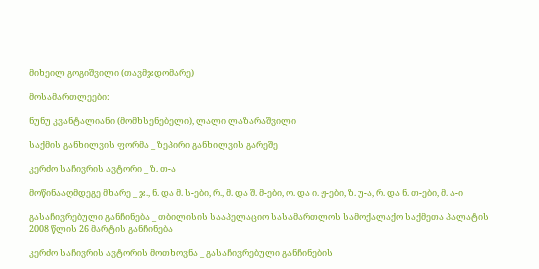მიხეილ გოგიშვილი (თავმჯდომარე)

მოსამართლეები:

ნუნუ კვანტალიანი (მომხსენებელი), ლალი ლაზარაშვილი

საქმის განხილვის ფორმა _ ზეპირი განხილვის გარეშე

კერძო საჩივრის ავტორი _ ზ. თ-ა

მოწინააღმდეგე მხარე _ ჯ., ნ. და მ. ს-ები, რ., მ. და შ. მ-ები, ო. და ი. ჟ-ები, ზ. უ-ა, რ. და ნ. თ-ები, მ. ა-ი

გასაჩივრებული განჩინება _ თბილისის სააპელაციო სასამართლოს სამოქალაქო საქმეთა პალატის 2008 წლის 26 მარტის განჩინება

კერძო საჩივრის ავტორის მოთხოვნა _ გასაჩივრებული განჩინების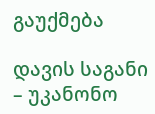გაუქმება

დავის საგანი – უკანონო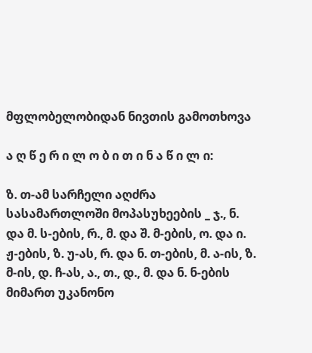მფლობელობიდან ნივთის გამოთხოვა

ა ღ წ ე რ ი ლ ო ბ ი თ ი ნ ა წ ი ლ ი:

ზ. თ-ამ სარჩელი აღძრა სასამართლოში მოპასუხეების _ ჯ., ნ. და მ. ს-ების, რ., მ. და შ. მ-ების, ო. და ი. ჟ-ების, ზ. უ-ას, რ. და ნ. თ-ების, მ. ა-ის, ზ. მ-ის, დ. ჩ-ას, ა., თ., დ., მ. და ნ. ნ-ების მიმართ უკანონო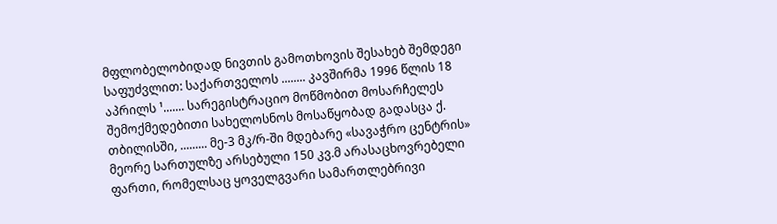მფლობელობიდად ნივთის გამოთხოვის შესახებ შემდეგი საფუძვლით: საქართველოს ........ კავშირმა 1996 წლის 18 აპრილს ¹....... სარეგისტრაციო მოწმობით მოსარჩელეს შემოქმედებითი სახელოსნოს მოსაწყობად გადასცა ქ. თბილისში, ......... მე-3 მკ/რ-ში მდებარე «სავაჭრო ცენტრის» მეორე სართულზე არსებული 150 კვ.მ არასაცხოვრებელი ფართი, რომელსაც ყოველგვარი სამართლებრივი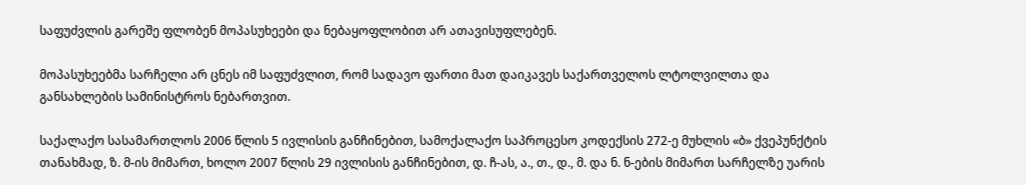საფუძვლის გარეშე ფლობენ მოპასუხეები და ნებაყოფლობით არ ათავისუფლებენ.

მოპასუხეებმა სარჩელი არ ცნეს იმ საფუძვლით, რომ სადავო ფართი მათ დაიკავეს საქართველოს ლტოლვილთა და განსახლების სამინისტროს ნებართვით.

საქალაქო სასამართლოს 2006 წლის 5 ივლისის განჩინებით, სამოქალაქო საპროცესო კოდექსის 272-ე მუხლის «ბ» ქვეპუნქტის თანახმად, ზ. მ-ის მიმართ, ხოლო 2007 წლის 29 ივლისის განჩინებით, დ. ჩ-ას, ა., თ., დ., მ. და ნ. ნ-ების მიმართ სარჩელზე უარის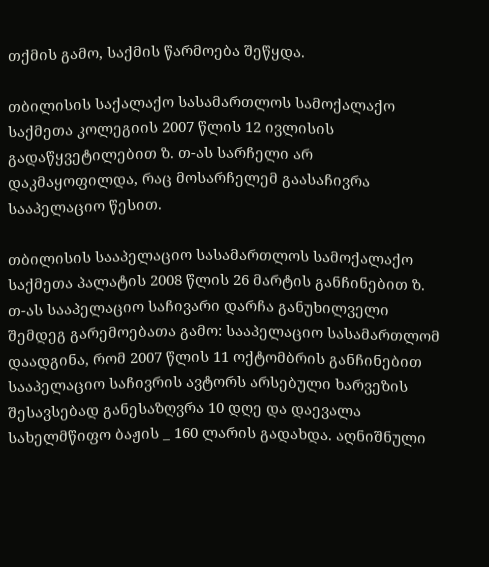თქმის გამო, საქმის წარმოება შეწყდა.

თბილისის საქალაქო სასამართლოს სამოქალაქო საქმეთა კოლეგიის 2007 წლის 12 ივლისის გადაწყვეტილებით ზ. თ-ას სარჩელი არ დაკმაყოფილდა, რაც მოსარჩელემ გაასაჩივრა სააპელაციო წესით.

თბილისის სააპელაციო სასამართლოს სამოქალაქო საქმეთა პალატის 2008 წლის 26 მარტის განჩინებით ზ. თ-ას სააპელაციო საჩივარი დარჩა განუხილველი შემდეგ გარემოებათა გამო: სააპელაციო სასამართლომ დაადგინა, რომ 2007 წლის 11 ოქტომბრის განჩინებით სააპელაციო საჩივრის ავტორს არსებული ხარვეზის შესავსებად განესაზღვრა 10 დღე და დაევალა სახელმწიფო ბაჟის _ 160 ლარის გადახდა. აღნიშნული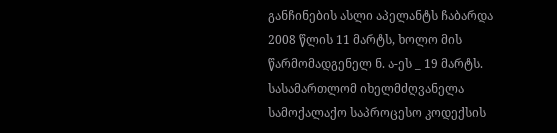განჩინების ასლი აპელანტს ჩაბარდა 2008 წლის 11 მარტს, ხოლო მის წარმომადგენელ ნ. ა-ეს _ 19 მარტს. სასამართლომ იხელმძღვანელა სამოქალაქო საპროცესო კოდექსის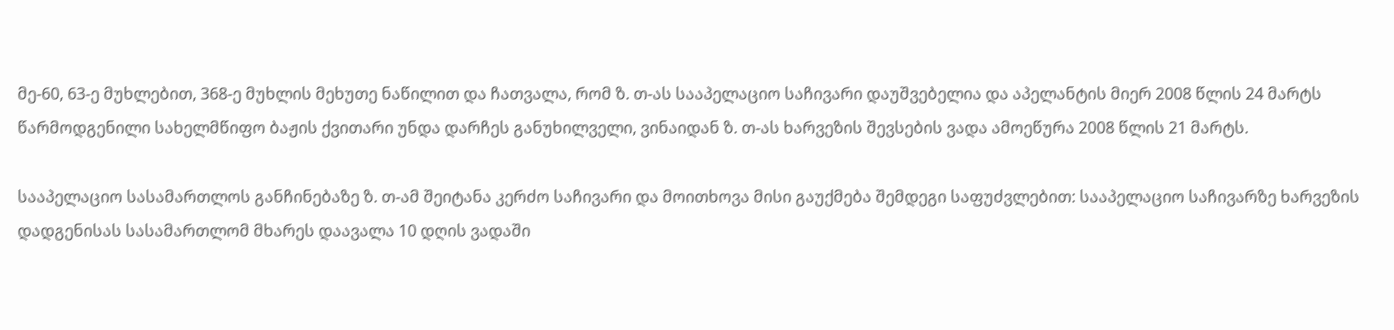მე-60, 63-ე მუხლებით, 368-ე მუხლის მეხუთე ნაწილით და ჩათვალა, რომ ზ. თ-ას სააპელაციო საჩივარი დაუშვებელია და აპელანტის მიერ 2008 წლის 24 მარტს წარმოდგენილი სახელმწიფო ბაჟის ქვითარი უნდა დარჩეს განუხილველი, ვინაიდან ზ. თ-ას ხარვეზის შევსების ვადა ამოეწურა 2008 წლის 21 მარტს.

სააპელაციო სასამართლოს განჩინებაზე ზ. თ-ამ შეიტანა კერძო საჩივარი და მოითხოვა მისი გაუქმება შემდეგი საფუძვლებით: სააპელაციო საჩივარზე ხარვეზის დადგენისას სასამართლომ მხარეს დაავალა 10 დღის ვადაში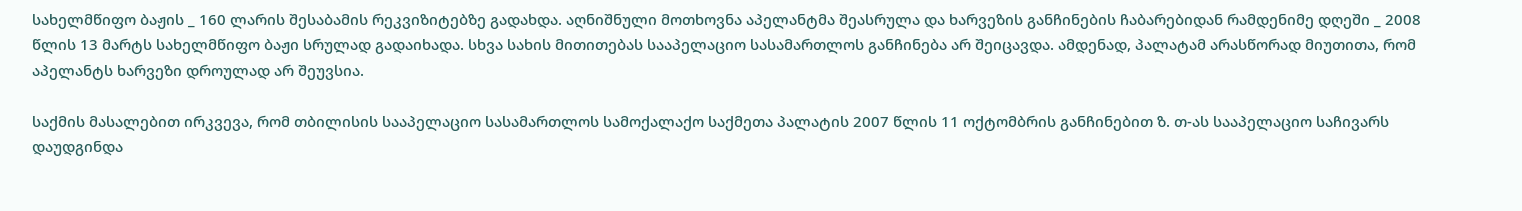სახელმწიფო ბაჟის _ 160 ლარის შესაბამის რეკვიზიტებზე გადახდა. აღნიშნული მოთხოვნა აპელანტმა შეასრულა და ხარვეზის განჩინების ჩაბარებიდან რამდენიმე დღეში _ 2008 წლის 13 მარტს სახელმწიფო ბაჟი სრულად გადაიხადა. სხვა სახის მითითებას სააპელაციო სასამართლოს განჩინება არ შეიცავდა. ამდენად, პალატამ არასწორად მიუთითა, რომ აპელანტს ხარვეზი დროულად არ შეუვსია.

საქმის მასალებით ირკვევა, რომ თბილისის სააპელაციო სასამართლოს სამოქალაქო საქმეთა პალატის 2007 წლის 11 ოქტომბრის განჩინებით ზ. თ-ას სააპელაციო საჩივარს დაუდგინდა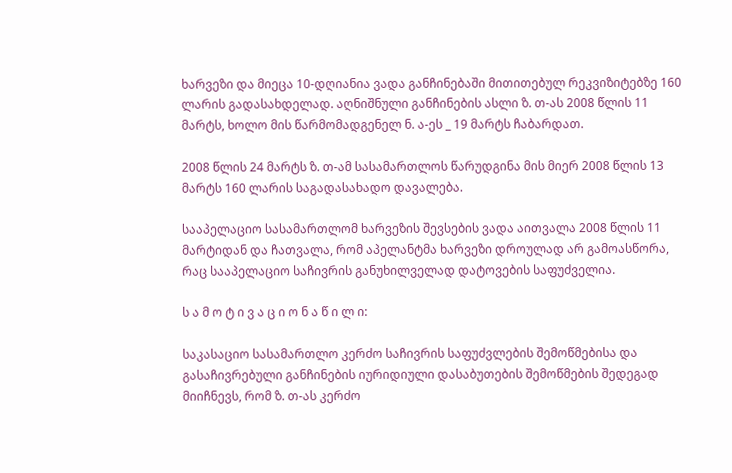ხარვეზი და მიეცა 10-დღიანია ვადა განჩინებაში მითითებულ რეკვიზიტებზე 160 ლარის გადასახდელად. აღნიშნული განჩინების ასლი ზ. თ-ას 2008 წლის 11 მარტს, ხოლო მის წარმომადგენელ ნ. ა-ეს _ 19 მარტს ჩაბარდათ.

2008 წლის 24 მარტს ზ. თ-ამ სასამართლოს წარუდგინა მის მიერ 2008 წლის 13 მარტს 160 ლარის საგადასახადო დავალება.

სააპელაციო სასამართლომ ხარვეზის შევსების ვადა აითვალა 2008 წლის 11 მარტიდან და ჩათვალა, რომ აპელანტმა ხარვეზი დროულად არ გამოასწორა, რაც სააპელაციო საჩივრის განუხილველად დატოვების საფუძველია.

ს ა მ ო ტ ი ვ ა ც ი ო ნ ა წ ი ლ ი:

საკასაციო სასამართლო კერძო საჩივრის საფუძვლების შემოწმებისა და გასაჩივრებული განჩინების იურიდიული დასაბუთების შემოწმების შედეგად მიიჩნევს, რომ ზ. თ-ას კერძო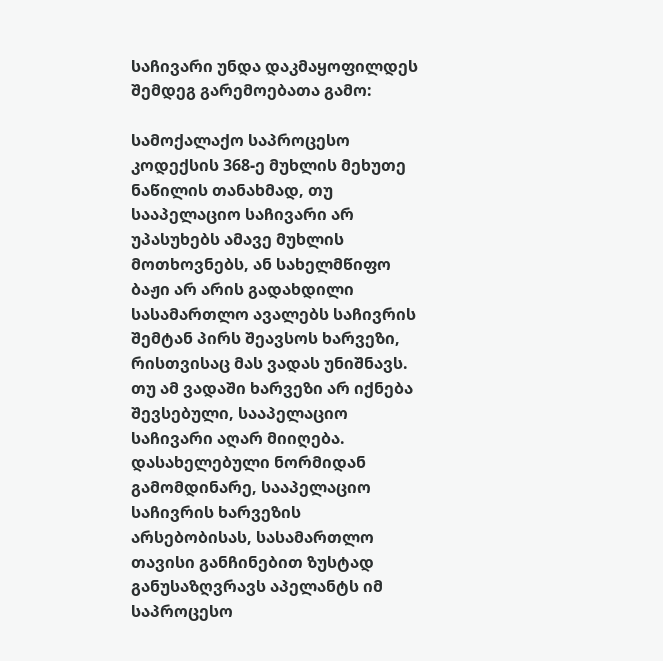საჩივარი უნდა დაკმაყოფილდეს შემდეგ გარემოებათა გამო:

სამოქალაქო საპროცესო კოდექსის 368-ე მუხლის მეხუთე ნაწილის თანახმად, თუ სააპელაციო საჩივარი არ უპასუხებს ამავე მუხლის მოთხოვნებს, ან სახელმწიფო ბაჟი არ არის გადახდილი სასამართლო ავალებს საჩივრის შემტან პირს შეავსოს ხარვეზი, რისთვისაც მას ვადას უნიშნავს. თუ ამ ვადაში ხარვეზი არ იქნება შევსებული, სააპელაციო საჩივარი აღარ მიიღება. დასახელებული ნორმიდან გამომდინარე, სააპელაციო საჩივრის ხარვეზის არსებობისას, სასამართლო თავისი განჩინებით ზუსტად განუსაზღვრავს აპელანტს იმ საპროცესო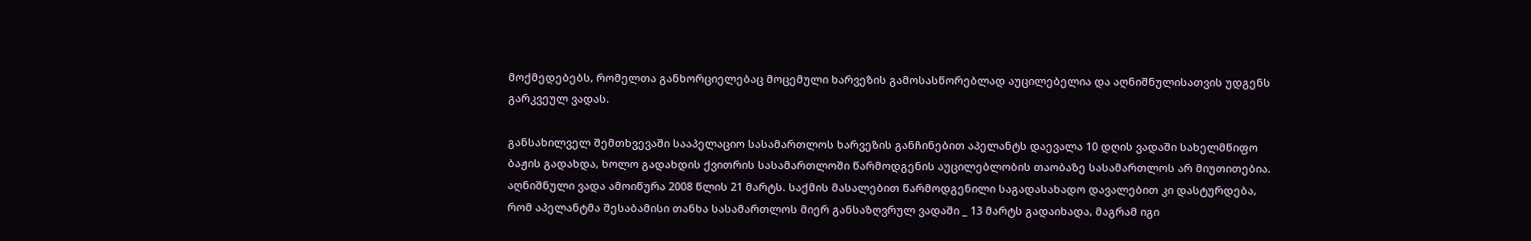მოქმედებებს, რომელთა განხორციელებაც მოცემული ხარვეზის გამოსასწორებლად აუცილებელია და აღნიშნულისათვის უდგენს გარკვეულ ვადას.

განსახილველ შემთხვევაში სააპელაციო სასამართლოს ხარვეზის განჩინებით აპელანტს დაევალა 10 დღის ვადაში სახელმწიფო ბაჟის გადახდა, ხოლო გადახდის ქვითრის სასამართლოში წარმოდგენის აუცილებლობის თაობაზე სასამართლოს არ მიუთითებია. აღნიშნული ვადა ამოიწურა 2008 წლის 21 მარტს. საქმის მასალებით წარმოდგენილი საგადასახადო დავალებით კი დასტურდება, რომ აპელანტმა შესაბამისი თანხა სასამართლოს მიერ განსაზღვრულ ვადაში _ 13 მარტს გადაიხადა, მაგრამ იგი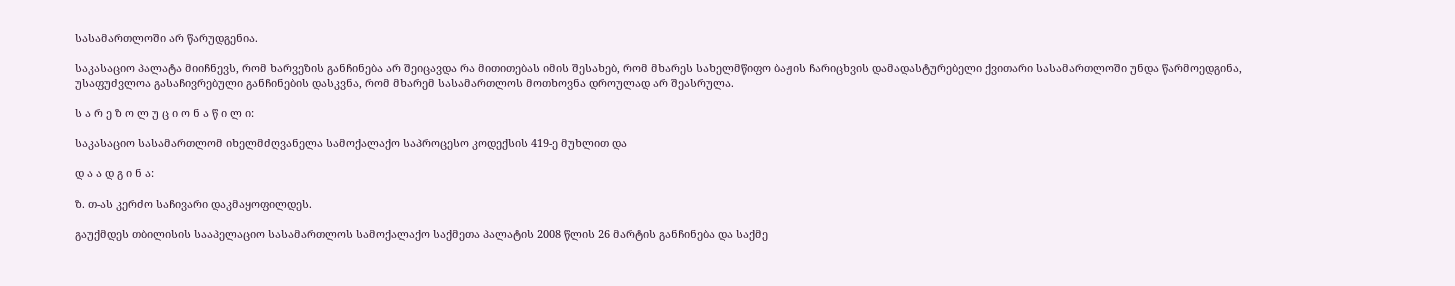სასამართლოში არ წარუდგენია.

საკასაციო პალატა მიიჩნევს, რომ ხარვეზის განჩინება არ შეიცავდა რა მითითებას იმის შესახებ, რომ მხარეს სახელმწიფო ბაჟის ჩარიცხვის დამადასტურებელი ქვითარი სასამართლოში უნდა წარმოედგინა, უსაფუძვლოა გასაჩივრებული განჩინების დასკვნა, რომ მხარემ სასამართლოს მოთხოვნა დროულად არ შეასრულა.

ს ა რ ე ზ ო ლ უ ც ი ო ნ ა წ ი ლ ი:

საკასაციო სასამართლომ იხელმძღვანელა სამოქალაქო საპროცესო კოდექსის 419-ე მუხლით და

დ ა ა დ გ ი ნ ა:

ზ. თ-ას კერძო საჩივარი დაკმაყოფილდეს.

გაუქმდეს თბილისის სააპელაციო სასამართლოს სამოქალაქო საქმეთა პალატის 2008 წლის 26 მარტის განჩინება და საქმე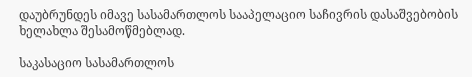დაუბრუნდეს იმავე სასამართლოს სააპელაციო საჩივრის დასაშვებობის ხელახლა შესამოწმებლად.

საკასაციო სასამართლოს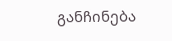განჩინება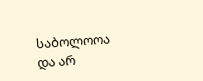საბოლოოა და არ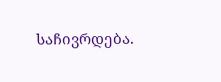საჩივრდება.